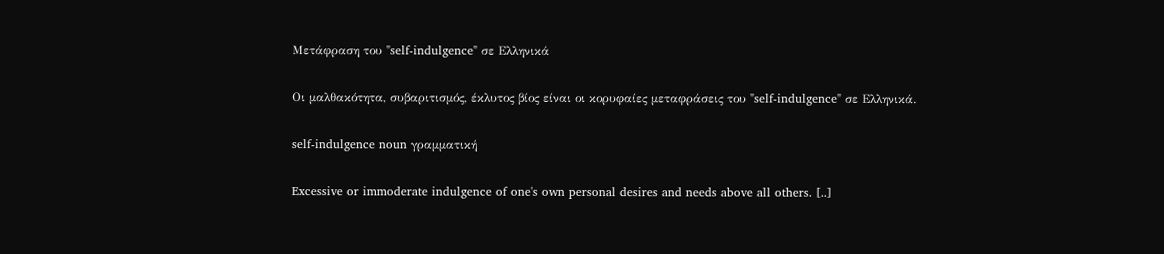Μετάφραση του "self-indulgence" σε Ελληνικά

Οι μαλθακότητα, συβαριτισμός, έκλυτος βίος είναι οι κορυφαίες μεταφράσεις του "self-indulgence" σε Ελληνικά.

self-indulgence noun γραμματική

Excessive or immoderate indulgence of one's own personal desires and needs above all others. [..]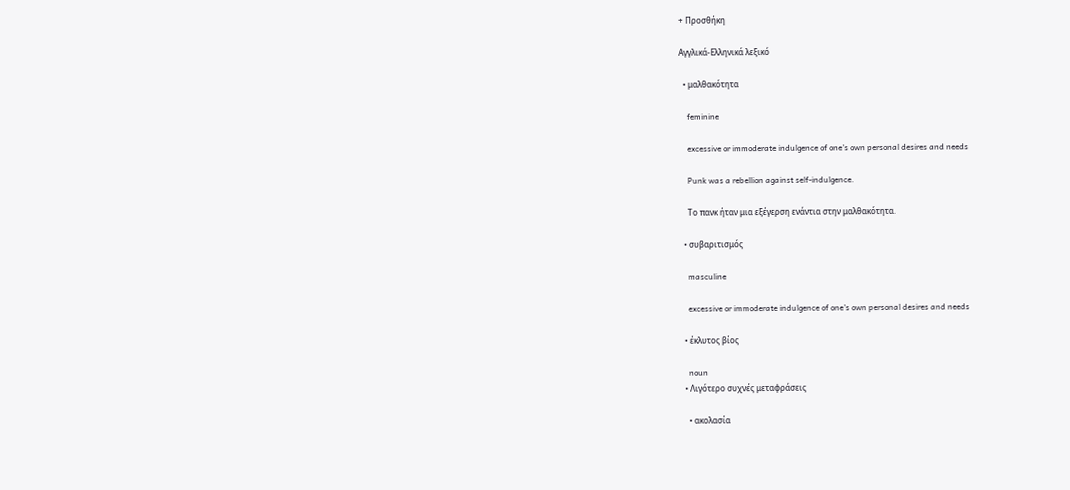+ Προσθήκη

Αγγλικά-Ελληνικά λεξικό

  • μαλθακότητα

    feminine

    excessive or immoderate indulgence of one's own personal desires and needs

    Punk was a rebellion against self-indulgence.

    Το πανκ ήταν μια εξέγερση ενάντια στην μαλθακότητα.

  • συβαριτισμός

    masculine

    excessive or immoderate indulgence of one's own personal desires and needs

  • έκλυτος βίος

    noun
  • Λιγότερο συχνές μεταφράσεις

    • ακολασία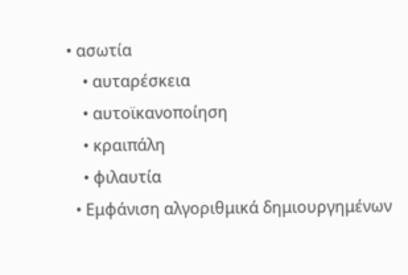• ασωτία
    • αυταρέσκεια
    • αυτοϊκανοποίηση
    • κραιπάλη
    • φιλαυτία
  • Εμφάνιση αλγοριθμικά δημιουργημένων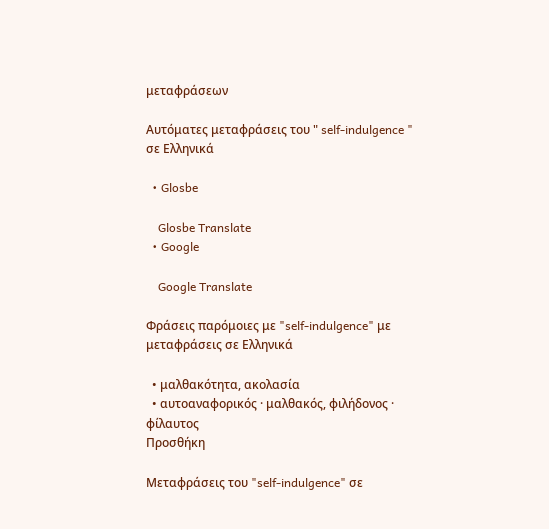μεταφράσεων

Αυτόματες μεταφράσεις του " self-indulgence " σε Ελληνικά

  • Glosbe

    Glosbe Translate
  • Google

    Google Translate

Φράσεις παρόμοιες με "self-indulgence" με μεταφράσεις σε Ελληνικά

  • μαλθακότητα, ακολασία
  • αυτοαναφορικός · μαλθακός, φιλήδονος · φίλαυτος
Προσθήκη

Μεταφράσεις του "self-indulgence" σε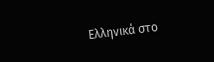Ελληνικά στο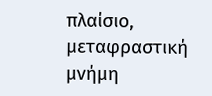πλαίσιο, μεταφραστική μνήμη